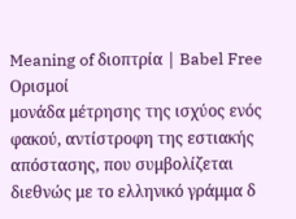Meaning of διοπτρία | Babel Free
Ορισμοί
μονάδα μέτρησης της ισχύος ενός φακού, αντίστροφη της εστιακής απόστασης, που συμβολίζεται διεθνώς με το ελληνικό γράμμα δ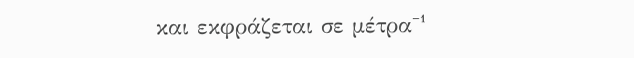και εκφράζεται σε μέτρα⁻¹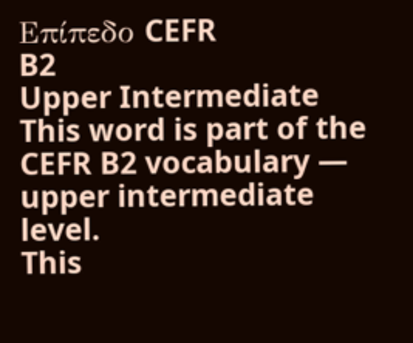Επίπεδο CEFR
B2
Upper Intermediate
This word is part of the CEFR B2 vocabulary — upper intermediate level.
This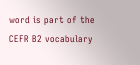word is part of the CEFR B2 vocabulary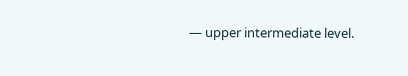— upper intermediate level.